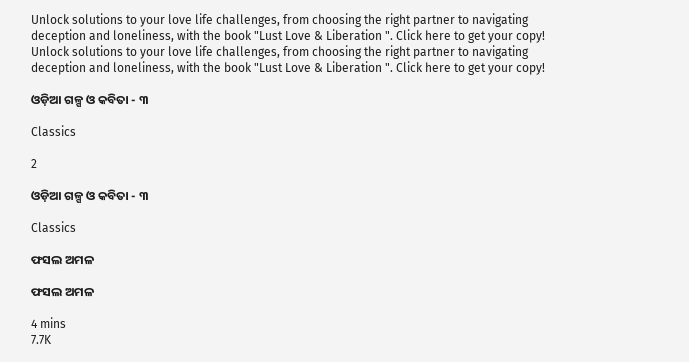Unlock solutions to your love life challenges, from choosing the right partner to navigating deception and loneliness, with the book "Lust Love & Liberation ". Click here to get your copy!
Unlock solutions to your love life challenges, from choosing the right partner to navigating deception and loneliness, with the book "Lust Love & Liberation ". Click here to get your copy!

ଓଡ଼ିଆ ଗଳ୍ପ ଓ କବିତା - ୩

Classics

2

ଓଡ଼ିଆ ଗଳ୍ପ ଓ କବିତା - ୩

Classics

ଫସଲ ଅମଳ

ଫସଲ ଅମଳ

4 mins
7.7K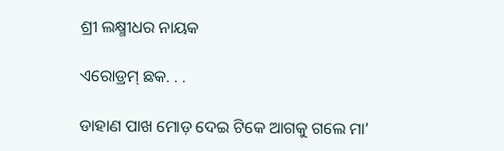ଶ୍ରୀ ଲକ୍ଷ୍ମୀଧର ନାୟକ

ଏରୋଡ୍ରମ୍ ଛକ. . .

ଡାହାଣ ପାଖ ମୋଡ଼ ଦେଇ ଟିକେ ଆଗକୁ ଗଲେ ମା’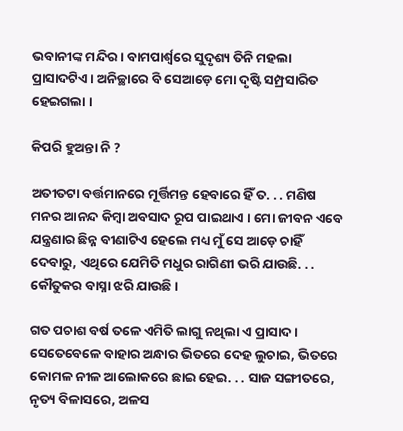ଭବାନୀଙ୍କ ମନ୍ଦିର । ବାମପାର୍ଶ୍ଵରେ ସୁଦୃଶ୍ୟ ତିନି ମହଲା ପ୍ରାସାଦଟିଏ । ଅନିଚ୍ଛାରେ ବି ସେଆଡ଼େ ମୋ ଦୃଷ୍ଟି ସମ୍ପ୍ରସାରିତ ହେଇଗଲା ।

କିପରି ହୁଅନ୍ତା ନି ?

ଅତୀତଟା ବର୍ତ୍ତମାନରେ ମୂର୍ତ୍ତିମନ୍ତ ହେବାରେ ହିଁ ତ. . . ମଣିଷ ମନର ଆନନ୍ଦ କିମ୍ୱା ଅବସାଦ ରୂପ ପାଇଥାଏ । ମୋ ଜୀବନ ଏବେ ଯନ୍ତ୍ରଣାର ଛିନ୍ନ ବୀଣାଟିଏ ହେଲେ ମଧ୍ୟ ମୁଁ ସେ ଆଡ଼େ ଚାହିଁ ଦେବାରୁ, ଏଥିରେ ଯେମିତି ମଧୁର ରାଗିଣୀ ଭରି ଯାଉଛି. . . କୌତୁକର ବାସ୍ନା ଝରି ଯାଉଛି ।

ଗତ ପଚାଶ ବର୍ଷ ତଳେ ଏମିତି ଲାଗୁ ନଥିଲା ଏ ପ୍ରାସାଦ । ସେତେବେଳେ ବାହାର ଅନ୍ଧାର ଭିତରେ ଦେହ ଲୁଚାଇ, ଭିତରେ କୋମଳ ନୀଳ ଆଲୋକରେ ଛାଇ ହେଇ. . . ସାଜ ସଙ୍ଗୀତରେ, ନୃତ୍ୟ ବିଳାସରେ, ଅଳସ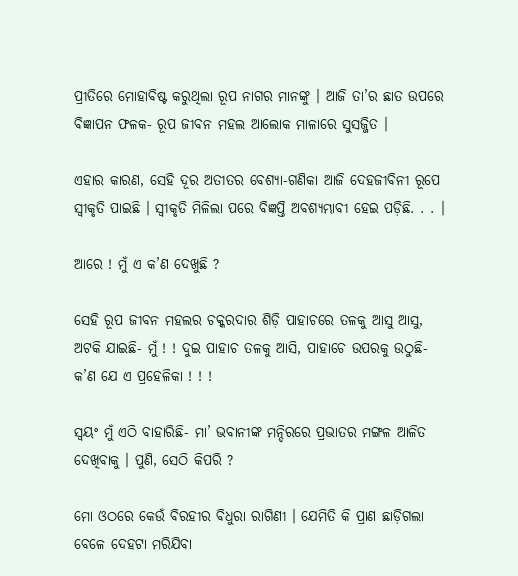ପ୍ରୀତିରେ ମୋହାବିଷ୍ଟ କରୁଥିଲା ରୂପ ନାଗର ମାନଙ୍କୁ । ଆଜି ତା’ର ଛାତ ଉପରେ ବିଜ୍ଞାପନ ଫଳକ- ରୂପ ଜୀବନ ମହଲ ଆଲୋକ ମାଳାରେ ସୁସଜ୍ଜିତ ।

ଏହାର କାରଣ, ସେହି ଦୂର ଅତୀତର ବେଶ୍ୟା-ଗଣିକା ଆଜି ଦେହଜୀବିନୀ ରୂପେ ସ୍ୱୀକୃତି ପାଇଛି । ସ୍ୱୀକୃତି ମିଳିଲା ପରେ ବିଜ୍ଞପ୍ତି ଅବଶ୍ୟମ୍ଭାବୀ ହେଇ ପଡ଼ିଛି. . . ।

ଆରେ ! ମୁଁ ଏ କ’ଣ ଦେଖୁଛି ?

ସେହି ରୂପ ଜୀବନ ମହଲର ଚକ୍କରଦାର ଶିଡ଼ି ପାହାଚରେ ତଳକୁ ଆସୁ ଆସୁ, ଅଟକି ଯାଇଛି- ମୁଁ ! ! ଦୁଇ ପାହାଚ ତଳକୁ ଆସି, ପାହାଚେ ଉପରକୁ ଉଠୁଛି- କ’ଣ ଯେ ଏ ପ୍ରହେଳିକା ! ! !

ସ୍ୱୟଂ ମୁଁ ଏଠି ବାହାରିଛି- ମା’ ଭବାନୀଙ୍କ ମନ୍ଦିରରେ ପ୍ରଭାତର ମଙ୍ଗଳ ଆଳିତ ଦେଖିବାକୁ । ପୁଣି, ସେଠି କିପରି ?

ମୋ ଓଠରେ କେଉଁ ବିରହୀର ବିଧୁରା ରାଗିଣୀ । ଯେମିତି କି ପ୍ରାଣ ଛାଡ଼ିଗଲା ବେଳେ ଦେହଟା ମରିଯିବା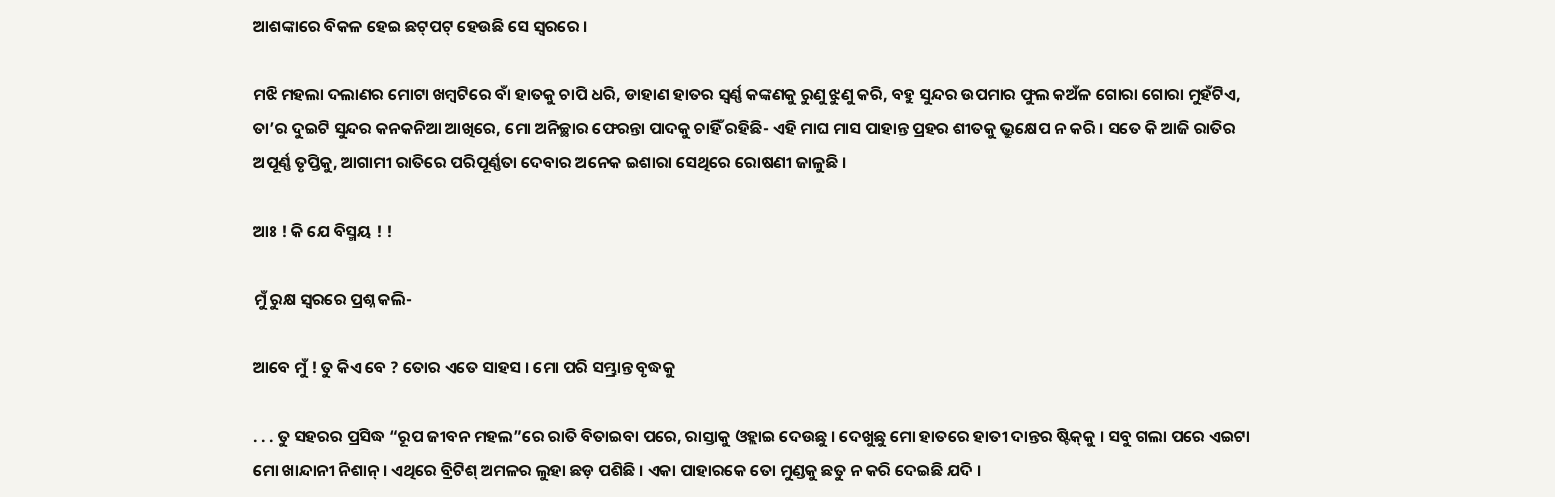ଆଶଙ୍କାରେ ବିକଳ ହେଇ ଛଟ୍‌ପଟ୍ ହେଉଛି ସେ ସ୍ୱରରେ ।

ମଝି ମହଲା ଦଲାଣର ମୋଟା ଖମ୍ୱଟିରେ ବାଁ ହାତକୁ ଚାପି ଧରି, ଡାହାଣ ହାତର ସ୍ୱର୍ଣ୍ଣ କଙ୍କଣକୁ ରୁଣୁ ଝୁଣୁ କରି, ବହୁ ସୁନ୍ଦର ଉପମାର ଫୁଲ କଅଁଳ ଗୋରା ଗୋରା ମୁହଁଟିଏ, ତା’ର ଦୁଇଟି ସୁନ୍ଦର କନକନିଆ ଆଖିରେ, ମୋ ଅନିଚ୍ଛାର ଫେରନ୍ତା ପାଦକୁ ଚାହିଁ ରହିଛି- ଏହି ମାଘ ମାସ ପାହାନ୍ତ ପ୍ରହର ଶୀତକୁ ଭ୍ରୁକ୍ଷେପ ନ କରି । ସତେ କି ଆଜି ରାତିର ଅପୂର୍ଣ୍ଣ ତୃପ୍ତିକୁ, ଆଗାମୀ ରାତିରେ ପରିପୂର୍ଣ୍ଣତା ଦେବାର ଅନେକ ଇଶାରା ସେଥିରେ ରୋଷଣୀ ଜାଳୁଛି ।

ଆଃ ! କି ଯେ ବିସ୍ମୟ ! !

ମୁଁ ରୁକ୍ଷ ସ୍ୱରରେ ପ୍ରଶ୍ନ କଲି-

ଆବେ ମୁଁ ! ତୁ କିଏ ବେ ? ତୋର ଏତେ ସାହସ । ମୋ ପରି ସମ୍ଭ୍ରାନ୍ତ ବୃଦ୍ଧକୁ

. . . ତୁ ସହରର ପ୍ରସିଦ୍ଧ “ରୂପ ଜୀବନ ମହଲ”ରେ ରାତି ବିତାଇବା ପରେ, ରାସ୍ତାକୁ ଓହ୍ଲାଇ ଦେଉଛୁ । ଦେଖୁଛୁ ମୋ ହାତରେ ହାତୀ ଦାନ୍ତର ଷ୍ଟିକ୍‌କୁ । ସବୁ ଗଲା ପରେ ଏଇଟା ମୋ ଖାନ୍ଦାନୀ ନିଶାନ୍ । ଏଥିରେ ବ୍ରିଟିଶ୍ ଅମଳର ଲୁହା ଛଡ଼ ପଶିଛି । ଏକା ପାହାରକେ ତୋ ମୁଣ୍ଡକୁ ଛତୁ ନ କରି ଦେଇଛି ଯଦି ।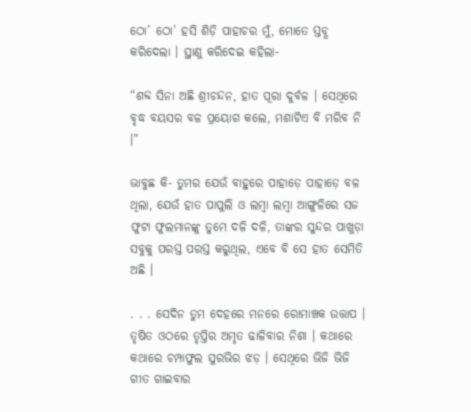ଠୋ’ ଠୋ’ ହସି ଶିଡ଼ି ପାହାଚର ମୁଁ, ମୋତେ ସ୍ତବ୍ଧ କରିଦେଲା । ସ୍ଥାଣୁ କରିଦେଇ କହିଲା-

“ଶବ୍ଦ ସିନା ଅଛି ଶ୍ରୀଚନ୍ଦନ, ହାତ ପୂରା ଦୁର୍ବଳ । ସେଥିରେ ବୃଦ୍ଧ ବୟସର ବଳ ପ୍ରୟୋଗ କଲେ, ମଶାଟିଏ ବି ମରିବ ନି ।”

ଭାବୁଛ କି- ତୁମର ଯେଉଁ ବାହୁରେ ପାହାଡ଼େ ପାହାଡ଼େ ବଳ ଥିଲା, ଯେଉଁ ହାତ ପାପୁଲି ଓ ଲମ୍ୱା ଲମ୍ୱା ଆଙ୍ଗୁଳିରେ ସଜ ଫୁଟା ଫୁଲମାନଙ୍କୁ ତୁମେ ଦଳି ଦଳି, ତାଙ୍କର ସୁନ୍ଦର ପାଖୁଡ଼ା ସବୁକୁ ପରସ୍ତ ପରସ୍ତ କରୁଥିଲ, ଏବେ ବି ସେ ହାତ ସେମିତି ଅଛି ।

. . . ସେଦିନ ତୁମ ଦେହରେ ମନରେ ରୋମାଞ୍ଚକ ଉତ୍ତାପ । ତୃଷିତ ଓଠରେ ତୃପ୍ତିର ଅମୃତ ଢାଳିବାର ନିଶା । କଥାରେ କଥାରେ ଚମ୍ପାଫୁଲ ସୁରଭିର ଝଡ଼ । ସେଥିରେ ଭିଜି ଭିଜି ଗୀତ ଗାଇବାର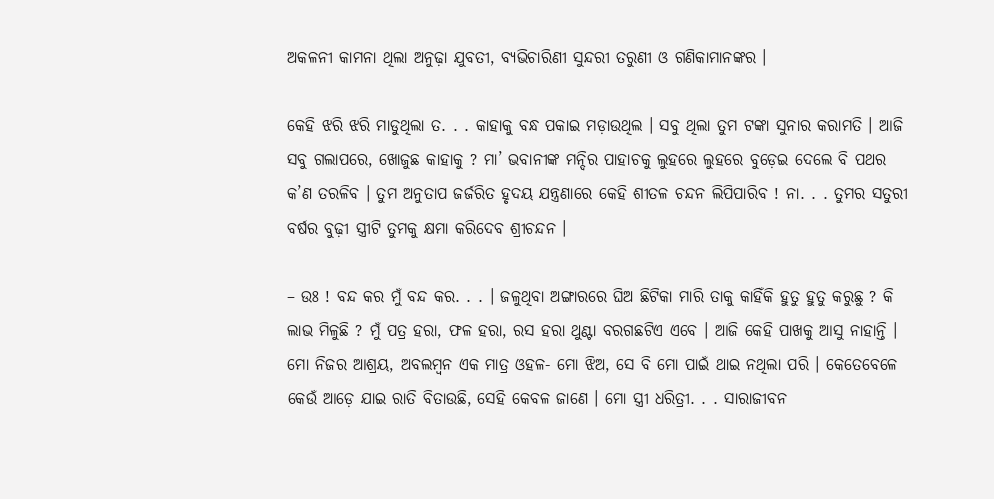ଅକଳନୀ କାମନା ଥିଲା ଅନୁଢ଼ା ଯୁବତୀ, ବ୍ୟଭିଚାରିଣୀ ସୁନ୍ଦରୀ ତରୁଣୀ ଓ ଗଣିକାମାନଙ୍କର ।

କେହି ଝରି ଝରି ମାଡୁଥିଲା ତ. . . କାହାକୁ ବନ୍ଧ ପକାଇ ମଡ଼ାଉଥିଲ । ସବୁ ଥିଲା ତୁମ ଟଙ୍କା ସୁନାର କରାମତି । ଆଜି ସବୁ ଗଲାପରେ, ଖୋଜୁଛ କାହାକୁ ? ମା’ ଭବାନୀଙ୍କ ମନ୍ଦିର ପାହାଚକୁ ଲୁହରେ ଲୁହରେ ବୁଡ଼େଇ ଦେଲେ ବି ପଥର କ’ଣ ତରଳିବ । ତୁମ ଅନୁତାପ ଜର୍ଜରିତ ହୃଦୟ ଯନ୍ତ୍ରଣାରେ କେହି ଶୀତଳ ଚନ୍ଦନ ଲିପିପାରିବ ! ନା. . . ତୁମର ସତୁରୀ ବର୍ଷର ବୁଢ଼ୀ ସ୍ତ୍ରୀଟି ତୁମକୁ କ୍ଷମା କରିଦେବ ଶ୍ରୀଚନ୍ଦନ ।

– ଉଃ ! ବନ୍ଦ କର ମୁଁ ବନ୍ଦ କର. . . । ଜଳୁଥିବା ଅଙ୍ଗାରରେ ଘିଅ ଛିଟିକା ମାରି ତାକୁ କାହିଁକି ହୁତୁ ହୁତୁ କରୁଛୁ ? କି ଲାଭ ମିଳୁଛି ? ମୁଁ ପତ୍ର ହରା, ଫଳ ହରା, ରସ ହରା ଥୁଣ୍ଟା ବରଗଛଟିଏ ଏବେ । ଆଜି କେହି ପାଖକୁ ଆସୁ ନାହାନ୍ତି । ମୋ ନିଜର ଆଶ୍ରୟ, ଅବଲମ୍ୱନ ଏକ ମାତ୍ର ଓହଳ- ମୋ ଝିଅ, ସେ ବି ମୋ ପାଇଁ ଥାଇ ନଥିଲା ପରି । କେତେବେଳେ କେଉଁ ଆଡ଼େ ଯାଇ ରାତି ବିତାଉଛି, ସେହି କେବଳ ଜାଣେ । ମୋ ସ୍ତ୍ରୀ ଧରିତ୍ରୀ. . . ସାରାଜୀବନ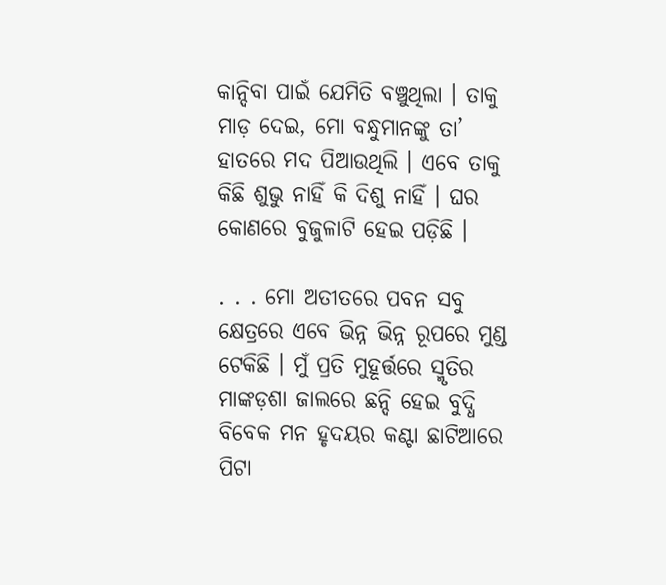କାନ୍ଦିବା ପାଇଁ ଯେମିତି ବଞ୍ଚୁଥିଲା । ତାକୁ ମାଡ଼ ଦେଇ, ମୋ ବନ୍ଧୁମାନଙ୍କୁ ତା’ ହାତରେ ମଦ ପିଆଉଥିଲି । ଏବେ ତାକୁ କିଛି ଶୁଭୁ ନାହିଁ କି ଦିଶୁ ନାହିଁ । ଘର କୋଣରେ ବୁଜୁଳାଟି ହେଇ ପଡ଼ିଛି ।

. . . ମୋ ଅତୀତରେ ପବନ ସବୁ କ୍ଷେତ୍ରରେ ଏବେ ଭିନ୍ନ ଭିନ୍ନ ରୂପରେ ମୁଣ୍ଡ ଟେକିଛି । ମୁଁ ପ୍ରତି ମୁହୂର୍ତ୍ତରେ ସ୍ମୃତିର ମାଙ୍କଡ଼ଶା ଜାଲରେ ଛନ୍ଦି ହେଇ ବୁଦ୍ଧି ବିବେକ ମନ ହୃଦୟର କଣ୍ଟା ଛାଟିଆରେ ପିଟା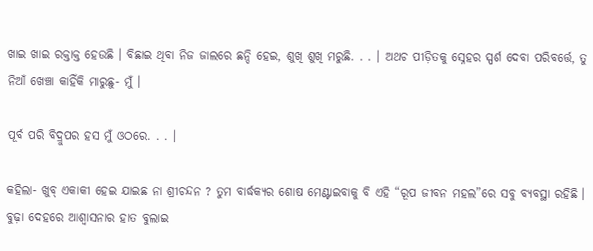ଖାଇ ଖାଇ ରକ୍ତାକ୍ତ ହେଉଛି । ବିଛାଇ ଥିବା ନିଜ ଜାଲରେ ଛନ୍ଦି ହେଇ, ଶୁଖି ଶୁଖି ମରୁଛି. . . । ଅଥଚ ପୀଡ଼ିତକୁ ସ୍ନେହର ସ୍ପର୍ଶ ଦେବା ପରିବର୍ତ୍ତେ, ତୁ ନିଆଁ ଖେଞ୍ଚା କାହିଁକି ମାରୁଛୁ- ମୁଁ ।

ପୂର୍ବ ପରି ବିଦ୍ରୁପର ହସ ମୁଁ ଓଠରେ. . . ।

କହିଲା- ଖୁବ୍ ଏକାକୀ ହେଇ ଯାଇଛ ନା ଶ୍ରୀଚନ୍ଦନ ? ତୁମ ବାର୍ଦ୍ଧକ୍ୟର ଶୋଷ ମେଣ୍ଟାଇବାକୁ ବି ଏହି “ରୂପ ଜୀବନ ମହଲ”ରେ ସବୁ ବ୍ୟବସ୍ଥା ରହିଛି । ବୁଢ଼ା ଦେହରେ ଆଶ୍ୱାସନାର ହାତ ବୁଲାଇ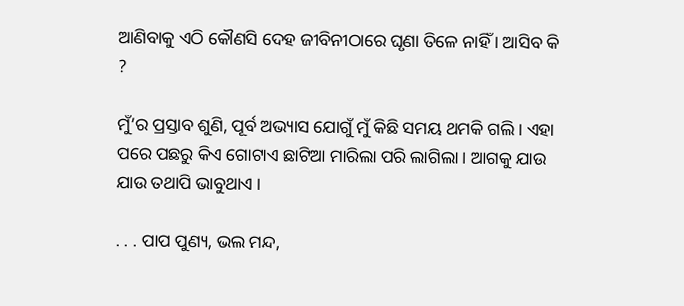ଆଣିବାକୁ ଏଠି କୌଣସି ଦେହ ଜୀବିନୀଠାରେ ଘୃଣା ତିଳେ ନାହିଁ । ଆସିବ କି ?

ମୁଁ’ର ପ୍ରସ୍ତାବ ଶୁଣି, ପୂର୍ବ ଅଭ୍ୟାସ ଯୋଗୁଁ ମୁଁ କିଛି ସମୟ ଥମକି ଗଲି । ଏହା ପରେ ପଛରୁ କିଏ ଗୋଟାଏ ଛାଟିଆ ମାରିଲା ପରି ଲାଗିଲା । ଆଗକୁ ଯାଉ ଯାଉ ତଥାପି ଭାବୁଥାଏ ।

. . . ପାପ ପୁଣ୍ୟ, ଭଲ ମନ୍ଦ,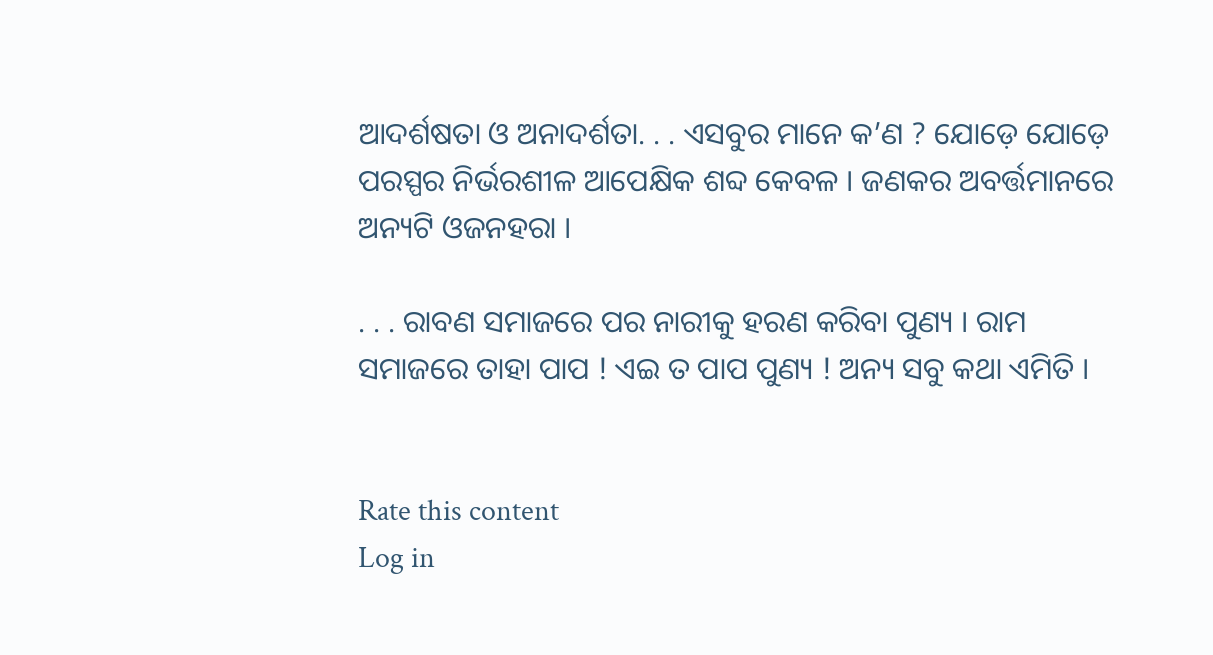ଆଦର୍ଶଷତା ଓ ଅନାଦର୍ଶତା. . . ଏସବୁର ମାନେ କ’ଣ ? ଯୋଡ଼େ ଯୋଡ଼େ ପରସ୍ପର ନିର୍ଭରଶୀଳ ଆପେକ୍ଷିକ ଶବ୍ଦ କେବଳ । ଜଣକର ଅବର୍ତ୍ତମାନରେ ଅନ୍ୟଟି ଓଜନହରା ।

. . . ରାବଣ ସମାଜରେ ପର ନାରୀକୁ ହରଣ କରିବା ପୁଣ୍ୟ । ରାମ ସମାଜରେ ତାହା ପାପ ! ଏଇ ତ ପାପ ପୁଣ୍ୟ ! ଅନ୍ୟ ସବୁ କଥା ଏମିତି ।


Rate this content
Log in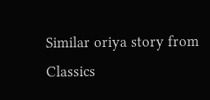Similar oriya story from Classics